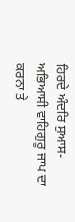ਹਿਰਦੇ ਅੰਦਰਿ ਸੁਆਸ-ਅਭਿਆਸੀ ਵਾਹਿਗੁਰੂ ਜਾਪ ਦਾ ਕਰਨਾ ਤੇ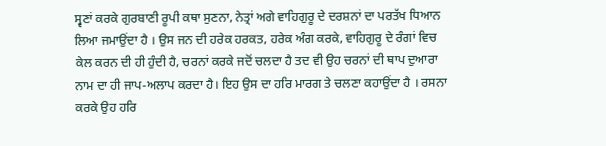ਸ੍ਵਣਾਂ ਕਰਕੇ ਗੁਰਬਾਣੀ ਰੂਪੀ ਕਥਾ ਸੁਣਨਾ, ਨੇਤ੍ਰਾਂ ਅਗੇ ਵਾਹਿਗੁਰੂ ਦੇ ਦਰਸ਼ਨਾਂ ਦਾ ਪਰਤੱਖ ਧਿਆਨ ਲਿਆ ਜਮਾਉਂਦਾ ਹੈ । ਉਸ ਜਨ ਦੀ ਹਰੇਕ ਹਰਕਤ, ਹਰੇਕ ਅੰਗ ਕਰਕੇ, ਵਾਹਿਗੁਰੂ ਦੇ ਰੰਗਾਂ ਵਿਚ ਕੇਲ ਕਰਨ ਦੀ ਹੀ ਹੁੰਦੀ ਹੈ, ਚਰਨਾਂ ਕਰਕੇ ਜਦੋਂ ਚਲਦਾ ਹੈ ਤਦ ਵੀ ਉਹ ਚਰਨਾਂ ਦੀ ਥਾਪ ਦੁਆਰਾ ਨਾਮ ਦਾ ਹੀ ਜਾਪ-ਅਲਾਪ ਕਰਦਾ ਹੈ। ਇਹ ਉਸ ਦਾ ਹਰਿ ਮਾਰਗ ਤੇ ਚਲਣਾ ਕਹਾਉਂਦਾ ਹੈ । ਰਸਨਾ ਕਰਕੇ ਉਹ ਹਰਿ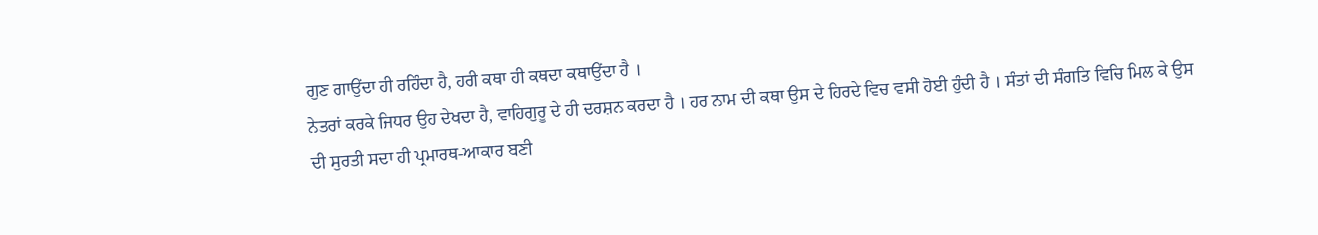ਗੁਣ ਗਾਉਂਦਾ ਹੀ ਰਹਿੰਦਾ ਹੈ, ਹਰੀ ਕਥਾ ਹੀ ਕਥਦਾ ਕਥਾਉਂਦਾ ਹੈ ।
ਨੇਤਰਾਂ ਕਰਕੇ ਜਿਧਰ ਉਹ ਦੇਖਦਾ ਹੈ, ਵਾਹਿਗੁਰੂ ਦੇ ਹੀ ਦਰਸ਼ਨ ਕਰਦਾ ਹੈ । ਹਰ ਨਾਮ ਦੀ ਕਥਾ ਉਸ ਦੇ ਹਿਰਦੇ ਵਿਚ ਵਸੀ ਹੋਈ ਹੁੰਦੀ ਹੈ । ਸੰਤਾਂ ਦੀ ਸੰਗਤਿ ਵਿਚਿ ਮਿਲ ਕੇ ਉਸ ਦੀ ਸੁਰਤੀ ਸਦਾ ਹੀ ਪ੍ਰਮਾਰਥ-ਆਕਾਰ ਬਣੀ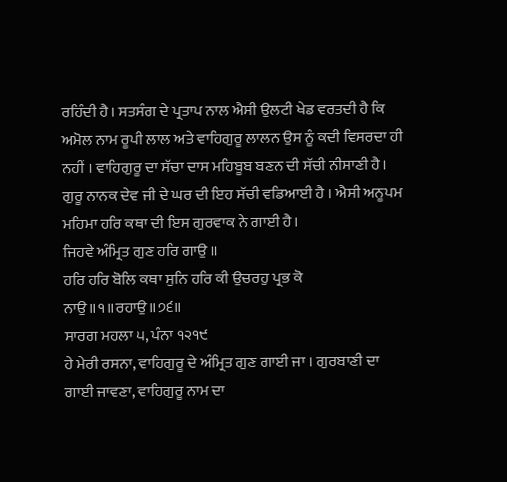ਰਹਿੰਦੀ ਹੈ। ਸਤਸੰਗ ਦੇ ਪ੍ਰਤਾਪ ਨਾਲ ਐਸੀ ਉਲਟੀ ਖੇਡ ਵਰਤਦੀ ਹੈ ਕਿ ਅਮੋਲ ਨਾਮ ਰੂਪੀ ਲਾਲ ਅਤੇ ਵਾਹਿਗੁਰੂ ਲਾਲਨ ਉਸ ਨੂੰ ਕਦੀ ਵਿਸਰਦਾ ਹੀ ਨਹੀਂ । ਵਾਹਿਗੁਰੂ ਦਾ ਸੱਚਾ ਦਾਸ ਮਹਿਬੂਬ ਬਣਨ ਦੀ ਸੱਚੀ ਨੀਸਾਣੀ ਹੈ। ਗੁਰੂ ਨਾਨਕ ਦੇਵ ਜੀ ਦੇ ਘਰ ਦੀ ਇਹ ਸੱਚੀ ਵਡਿਆਈ ਹੈ । ਐਸੀ ਅਨੂਪਮ ਮਹਿਮਾ ਹਰਿ ਕਥਾ ਦੀ ਇਸ ਗੁਰਵਾਕ ਨੇ ਗਾਈ ਹੈ।
ਜਿਹਵੇ ਅੰਮ੍ਰਿਤ ਗੁਣ ਹਰਿ ਗਾਉ ॥
ਹਰਿ ਹਰਿ ਬੋਲਿ ਕਥਾ ਸੁਨਿ ਹਰਿ ਕੀ ਉਚਰਹੁ ਪ੍ਰਭ ਕੋ ਨਾਉ॥੧॥ਰਹਾਉ॥੭੬॥
ਸਾਰਗ ਮਹਲਾ ੫, ਪੰਨਾ ੧੨੧੯
ਹੇ ਮੇਰੀ ਰਸਨਾ, ਵਾਹਿਗੁਰੂ ਦੇ ਅੰਮ੍ਰਿਤ ਗੁਣ ਗਾਈ ਜਾ । ਗੁਰਬਾਣੀ ਦਾ ਗਾਈ ਜਾਵਣਾ, ਵਾਹਿਗੁਰੂ ਨਾਮ ਦਾ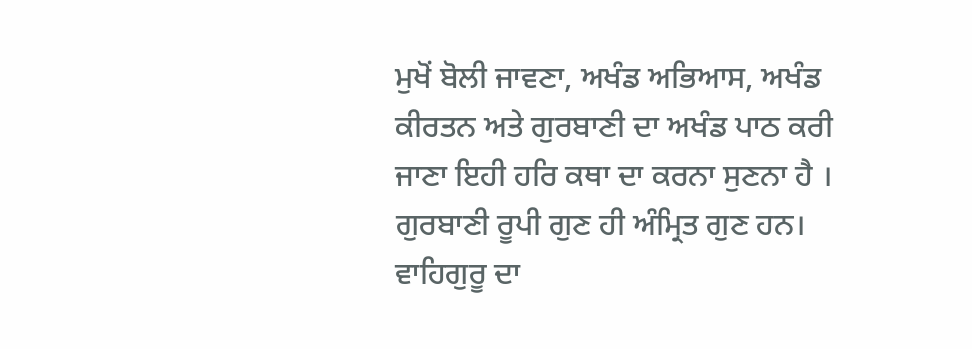ਮੁਖੋਂ ਬੋਲੀ ਜਾਵਣਾ, ਅਖੰਡ ਅਭਿਆਸ, ਅਖੰਡ ਕੀਰਤਨ ਅਤੇ ਗੁਰਬਾਣੀ ਦਾ ਅਖੰਡ ਪਾਠ ਕਰੀ ਜਾਣਾ ਇਹੀ ਹਰਿ ਕਥਾ ਦਾ ਕਰਨਾ ਸੁਣਨਾ ਹੈ । ਗੁਰਬਾਣੀ ਰੂਪੀ ਗੁਣ ਹੀ ਅੰਮ੍ਰਿਤ ਗੁਣ ਹਨ। ਵਾਹਿਗੁਰੂ ਦਾ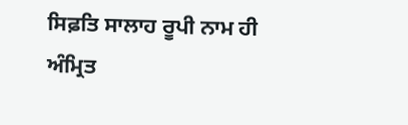ਸਿਫ਼ਤਿ ਸਾਲਾਹ ਰੂਪੀ ਨਾਮ ਹੀ ਅੰਮ੍ਰਿਤ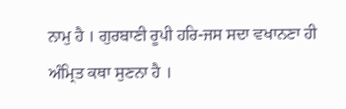ਨਾਮੁ ਹੈ । ਗੁਰਬਾਣੀ ਰੂਪੀ ਹਰਿ-ਜਸ ਸਦਾ ਵਖਾਨਣਾ ਹੀ ਅੰਮ੍ਰਿਤ ਕਥਾ ਸੁਣਨਾ ਹੈ ।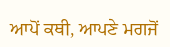ਆਪੋਂ ਕਥੀ, ਆਪਣੇ ਮਗਜੋਂ